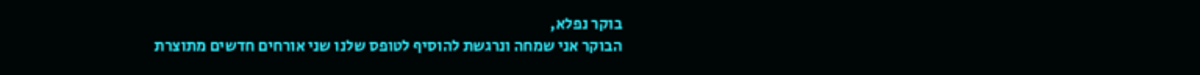בוקר נפלא,
הבוקר אני שמחה ונרגשת להוסיף לטופס שלנו שני אורחים חדשים מתוצרת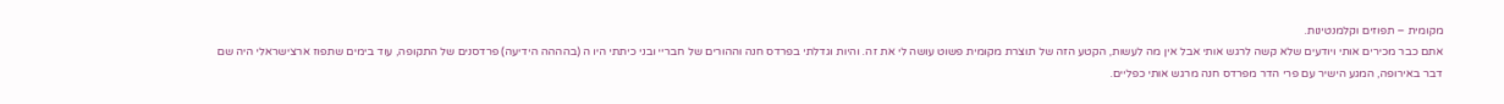מקומית – תפוזים וקלמנטינות.
אתם כבר מכירים אותי ויודעים שלא קשה לרגש אותי אבל אין מה לעשות, הקטע הזה של תוצרת מקומית פשוט עושה לי את זה. והיות וגדלתי בפרדס חנה וההורים של חבריי ובני כיתתי היו ה (בהההה הידיעה) פרדסנים של התקופה, עוד בימים שתפוז ארצישראלי היה שם דבר באירופה, המגע הישיר עם פרי הדר מפרדס חנה מרגש אותי כפליים.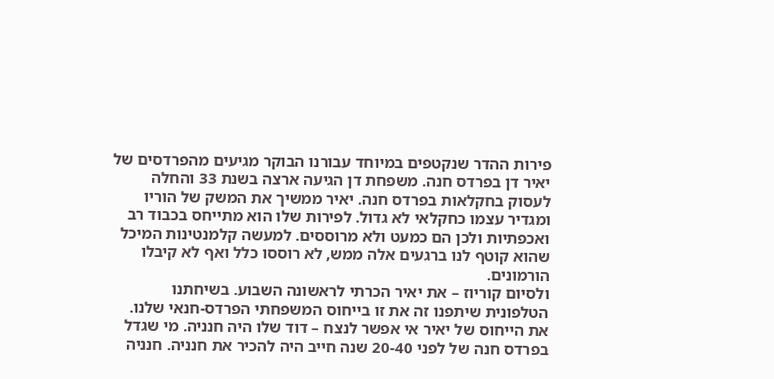פירות ההדר שנקטפים במיוחד עבורנו הבוקר מגיעים מהפרדסים של יאיר דן בפרדס חנה. משפחת דן הגיעה ארצה בשנת 33 והחלה לעסוק בחקלאות בפרדס חנה. יאיר ממשיך את המשק של הוריו ומגדיר עצמו כחקלאי לא גדול. לפירות שלו הוא מתייחס בכבוד רב ואכפתיות ולכן הם כמעט ולא מרוססים. למעשה קלמנטינות המיכל שהוא קוטף לנו ברגעים אלה ממש, לא רוססו כלל ואף לא קיבלו הורמונים.
ולסיום קוריוז – את יאיר הכרתי לראשונה השבוע. בשיחתנו הטלפונית שיתפנו זה את זו בייחוס המשפחתי הפרדס-חנאי שלנו. את הייחוס של יאיר אי אפשר לנצח – דוד שלו היה חנניה. מי שגדל בפרדס חנה של לפני 20-40 שנה חייב היה להכיר את חנניה. חנניה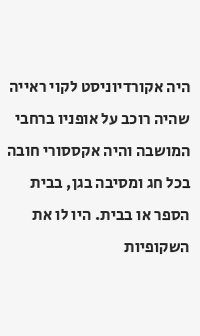היה אקורדיוניסט לקוי ראייה שהיה רוכב על אופניו ברחבי המושבה והיה אקססורי חובה בכל חג ומסיבה בגן, בבית הספר או בבית. היו לו את השקופיות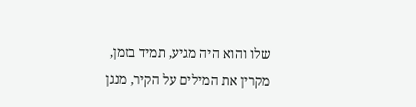שלו והוא היה מגיע, תמיד בזמן, מקרין את המילים על הקיר, מנגן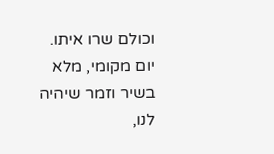וכולם שרו איתו.
יום מקומי, מלא בשיר וזמר שיהיה לנו,